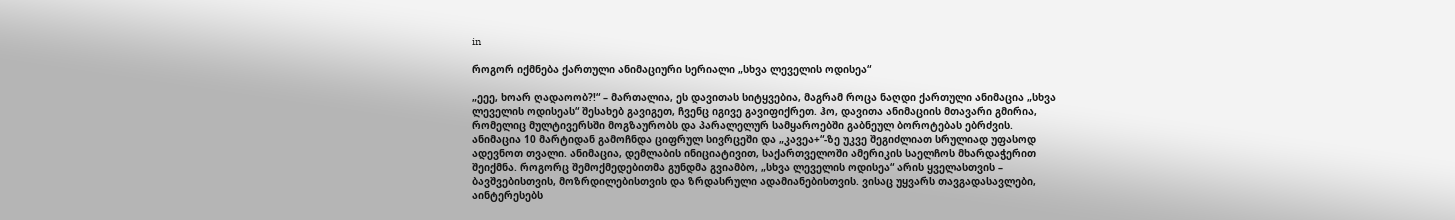in

როგორ იქმნება ქართული ანიმაციური სერიალი „სხვა ლეველის ოდისეა“

„ეეე, ხოარ ღადაოობ?!“ – მართალია, ეს დავითას სიტყვებია, მაგრამ როცა ნაღდი ქართული ანიმაცია „სხვა ლეველის ოდისეას“ შესახებ გავიგეთ, ჩვენც იგივე გავიფიქრეთ. ჰო, დავითა ანიმაციის მთავარი გმირია, რომელიც მულტივერსში მოგზაურობს და პარალელურ სამყაროებში გაბნეულ ბოროტებას ებრძვის. ანიმაცია 10 მარტიდან გამოჩნდა ციფრულ სივრცეში და „კავეა+“-ზე უკვე შეგიძლიათ სრულიად უფასოდ ადევნოთ თვალი. ანიმაცია, დემლაბის ინიციატივით, საქართველოში ამერიკის საელჩოს მხარდაჭერით შეიქმნა. როგორც შემოქმედებითმა გუნდმა გვიამბო, „სხვა ლეველის ოდისეა“ არის ყველასთვის – ბავშვებისთვის, მოზრდილებისთვის და ზრდასრული ადამიანებისთვის. ვისაც უყვარს თავგადასავლები, აინტერესებს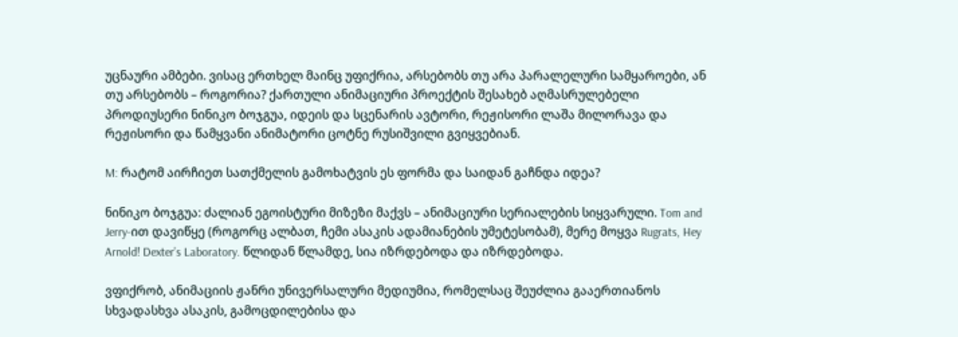უცნაური ამბები. ვისაც ერთხელ მაინც უფიქრია, არსებობს თუ არა პარალელური სამყაროები, ან თუ არსებობს – როგორია? ქართული ანიმაციური პროექტის შესახებ აღმასრულებელი პროდიუსერი ნინიკო ბოჯგუა, იდეის და სცენარის ავტორი, რეჟისორი ლაშა მილორავა და რეჟისორი და წამყვანი ანიმატორი ცოტნე რუსიშვილი გვიყვებიან.

M: რატომ აირჩიეთ სათქმელის გამოხატვის ეს ფორმა და საიდან გაჩნდა იდეა?

ნინიკო ბოჯგუა: ძალიან ეგოისტური მიზეზი მაქვს – ანიმაციური სერიალების სიყვარული. Tom and Jerry-ით დავიწყე (როგორც ალბათ, ჩემი ასაკის ადამიანების უმეტესობამ), მერე მოყვა Rugrats, Hey Arnold! Dexter’s Laboratory. წლიდან წლამდე, სია იზრდებოდა და იზრდებოდა.

ვფიქრობ, ანიმაციის ჟანრი უნივერსალური მედიუმია, რომელსაც შეუძლია გააერთიანოს სხვადასხვა ასაკის, გამოცდილებისა და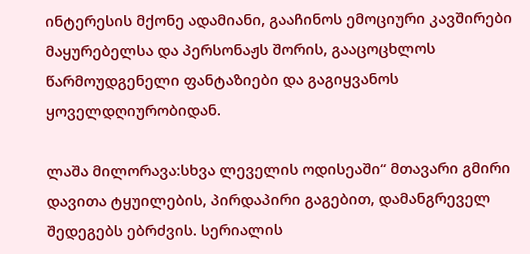ინტერესის მქონე ადამიანი, გააჩინოს ემოციური კავშირები მაყურებელსა და პერსონაჟს შორის, გააცოცხლოს წარმოუდგენელი ფანტაზიები და გაგიყვანოს ყოველდღიურობიდან.

ლაშა მილორავა:სხვა ლეველის ოდისეაში“ მთავარი გმირი დავითა ტყუილების, პირდაპირი გაგებით, დამანგრეველ შედეგებს ებრძვის. სერიალის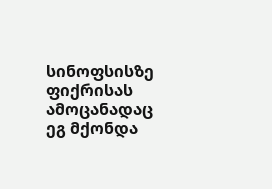სინოფსისზე ფიქრისას ამოცანადაც ეგ მქონდა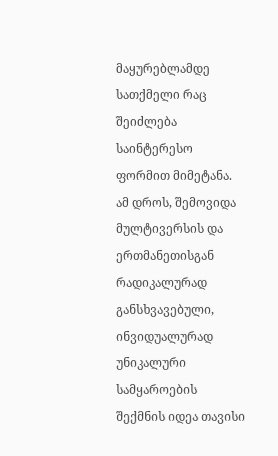მაყურებლამდე სათქმელი რაც შეიძლება საინტერესო ფორმით მიმეტანა. ამ დროს, შემოვიდა მულტივერსის და ერთმანეთისგან რადიკალურად განსხვავებული, ინვიდუალურად უნიკალური სამყაროების შექმნის იდეა თავისი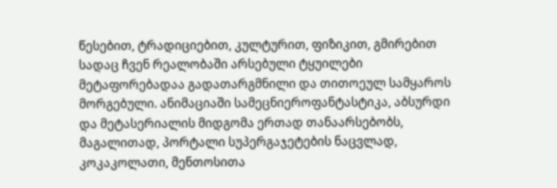წესებით, ტრადიციებით, კულტურით, ფიზიკით, გმირებით სადაც ჩვენ რეალობაში არსებული ტყუილები მეტაფორებადაა გადათარგმნილი და თითოეულ სამყაროს მორგებული. ანიმაციაში სამეცნიეროფანტასტიკა, აბსურდი და მეტასერიალის მიდგომა ერთად თანაარსებობს, მაგალითად, პორტალი სუპერგაჯეტების ნაცვლად, კოკაკოლათი, მენთოსითა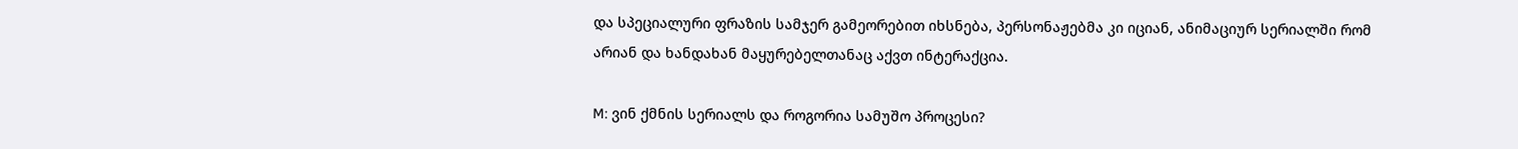და სპეციალური ფრაზის სამჯერ გამეორებით იხსნება, პერსონაჟებმა კი იციან, ანიმაციურ სერიალში რომ არიან და ხანდახან მაყურებელთანაც აქვთ ინტერაქცია.

M: ვინ ქმნის სერიალს და როგორია სამუშო პროცესი?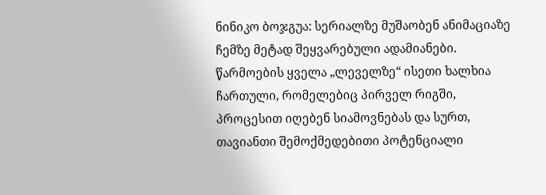ნინიკო ბოჯგუა: სერიალზე მუშაობენ ანიმაციაზე ჩემზე მეტად შეყვარებული ადამიანები. წარმოების ყველა „ლეველზე“ ისეთი ხალხია ჩართული, რომელებიც პირველ რიგში, პროცესით იღებენ სიამოვნებას და სურთ, თავიანთი შემოქმედებითი პოტენციალი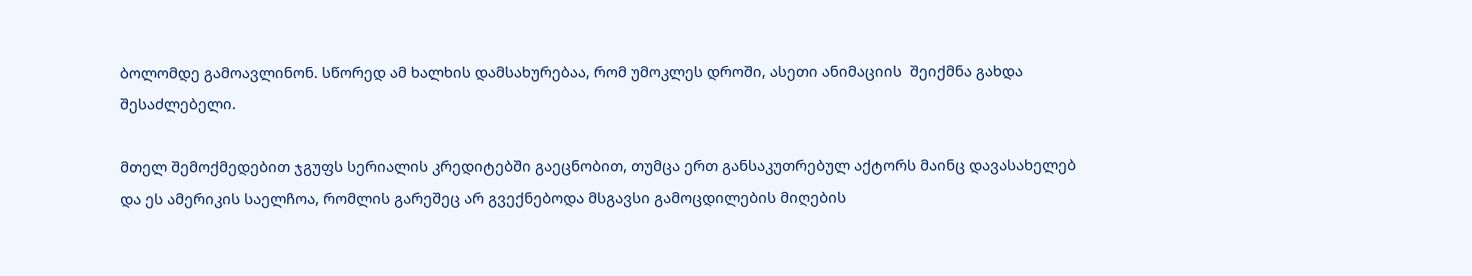ბოლომდე გამოავლინონ. სწორედ ამ ხალხის დამსახურებაა, რომ უმოკლეს დროში, ასეთი ანიმაციის  შეიქმნა გახდა შესაძლებელი.

მთელ შემოქმედებით ჯგუფს სერიალის კრედიტებში გაეცნობით, თუმცა ერთ განსაკუთრებულ აქტორს მაინც დავასახელებ და ეს ამერიკის საელჩოა, რომლის გარეშეც არ გვექნებოდა მსგავსი გამოცდილების მიღების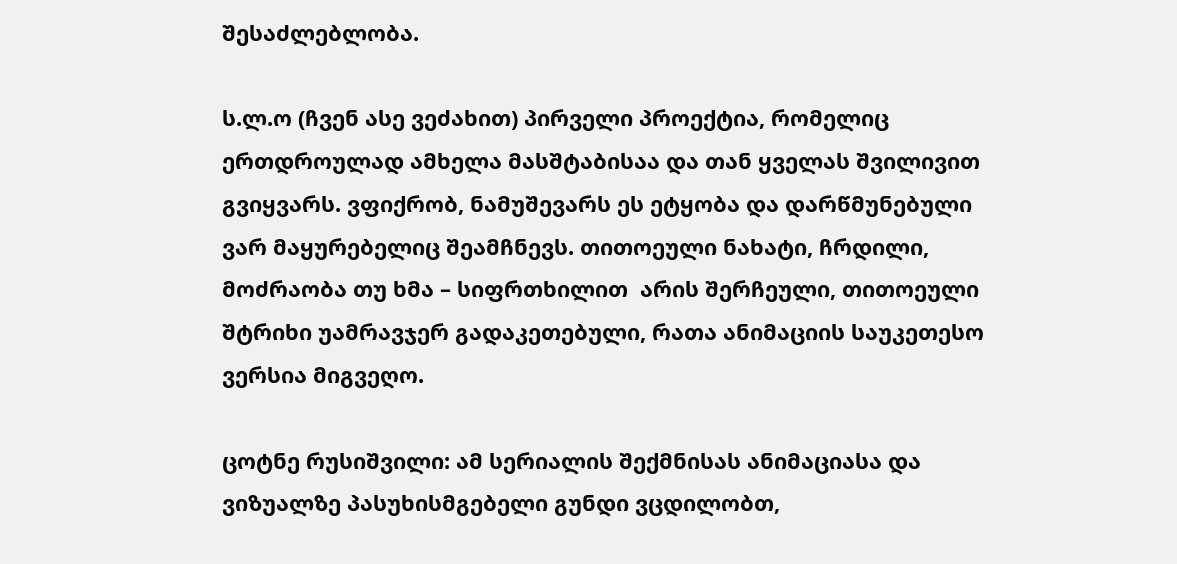შესაძლებლობა.

ს.ლ.ო (ჩვენ ასე ვეძახით) პირველი პროექტია, რომელიც ერთდროულად ამხელა მასშტაბისაა და თან ყველას შვილივით გვიყვარს. ვფიქრობ, ნამუშევარს ეს ეტყობა და დარწმუნებული ვარ მაყურებელიც შეამჩნევს. თითოეული ნახატი, ჩრდილი, მოძრაობა თუ ხმა – სიფრთხილით  არის შერჩეული, თითოეული შტრიხი უამრავჯერ გადაკეთებული, რათა ანიმაციის საუკეთესო ვერსია მიგვეღო.

ცოტნე რუსიშვილი: ამ სერიალის შექმნისას ანიმაციასა და ვიზუალზე პასუხისმგებელი გუნდი ვცდილობთ,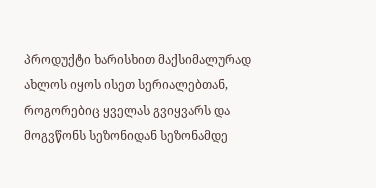პროდუქტი ხარისხით მაქსიმალურად ახლოს იყოს ისეთ სერიალებთან, როგორებიც ყველას გვიყვარს და მოგვწონს სეზონიდან სეზონამდე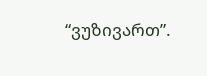“ვუზივართ”.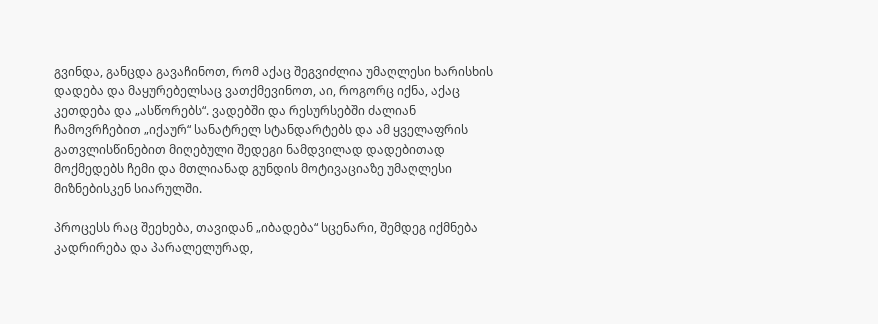გვინდა, განცდა გავაჩინოთ, რომ აქაც შეგვიძლია უმაღლესი ხარისხის დადება და მაყურებელსაც ვათქმევინოთ, აი, როგორც იქნა, აქაც კეთდება და „ასწორებს“. ვადებში და რესურსებში ძალიან ჩამოვრჩებით „იქაურ“ სანატრელ სტანდარტებს და ამ ყველაფრის გათვლისწინებით მიღებული შედეგი ნამდვილად დადებითად მოქმედებს ჩემი და მთლიანად გუნდის მოტივაციაზე უმაღლესი მიზნებისკენ სიარულში.

პროცესს რაც შეეხება, თავიდან „იბადება“ სცენარი, შემდეგ იქმნება კადრირება და პარალელურად,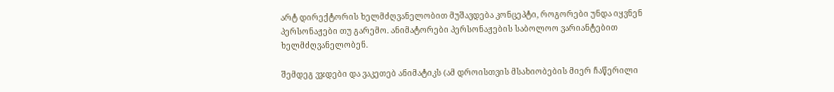არტ დირექტორის ხელმძღვანელობით მუშავდება კონცეპტი, როგორები უნდა იყვნენ პერსონაჟები თუ გარემო. ანიმატორები პერსონაჟების საბოლოო ვარიანტებით ხელმძღვანელობენ.

შემდეგ ვჯდები და ვაკეთებ ანიმატიკს (ამ დროისთვის მსახიობების მიერ ჩაწერილი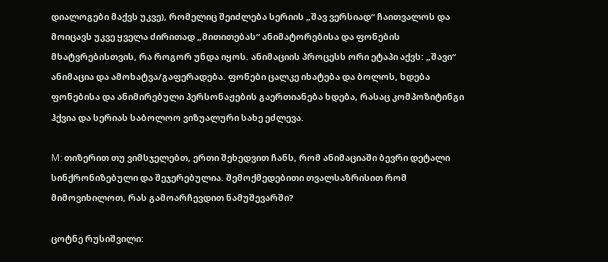დიალოგები მაქვს უკვე), რომელიც შეიძლება სერიის „შავ ვერსიად“ ჩაითვალოს და მოიცავს უკვე ყველა ძირითად „მითითებას“ ანიმატორებისა და ფონების მხატვრებისთვის, რა როგორ უნდა იყოს. ანიმაციის პროცესს ორი ეტაპი აქვს: „შავი“ ანიმაცია და ამოხატვა/გაფერადება. ფონები ცალკე იხატება და ბოლოს, ხდება ფონებისა და ანიმირებული პერსონაჟების გაერთიანება ხდება, რასაც კომპოზიტინგი ჰქვია და სერიას საბოლოო ვიზუალური სახე ეძლევა.

M: თიზერით თუ ვიმსჯელებთ, ერთი შეხედვით ჩანს, რომ ანიმაციაში ბევრი დეტალი სინქრონიზებული და შეჯერებულია. შემოქმედებითი თვალსაზრისით რომ მიმოვიხილოთ, რას გამოარჩევდით ნამუშევარში?

ცოტნე რუსიშვილი: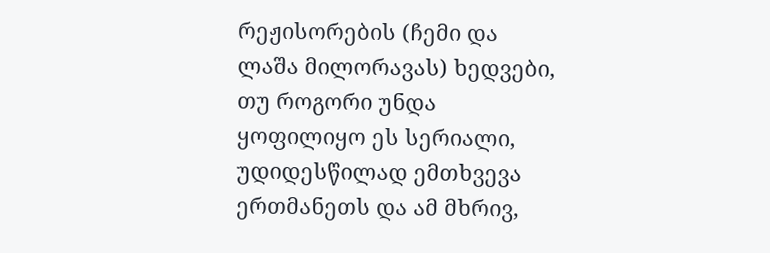რეჟისორების (ჩემი და ლაშა მილორავას) ხედვები, თუ როგორი უნდა ყოფილიყო ეს სერიალი, უდიდესწილად ემთხვევა ერთმანეთს და ამ მხრივ,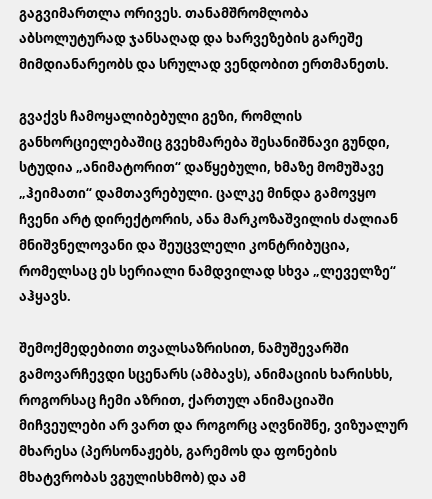გაგვიმართლა ორივეს. თანამშრომლობა აბსოლუტურად ჯანსაღად და ხარვეზების გარეშე მიმდიანარეობს და სრულად ვენდობით ერთმანეთს.

გვაქვს ჩამოყალიბებული გეზი, რომლის განხორციელებაშიც გვეხმარება შესანიშნავი გუნდი, სტუდია „ანიმატორით“ დაწყებული, ხმაზე მომუშავე „ჰეიმათი“ დამთავრებული. ცალკე მინდა გამოვყო ჩვენი არტ დირექტორის, ანა მარკოზაშვილის ძალიან მნიშვნელოვანი და შეუცვლელი კონტრიბუცია, რომელსაც ეს სერიალი ნამდვილად სხვა „ლეველზე“ აჰყავს.

შემოქმედებითი თვალსაზრისით, ნამუშევარში გამოვარჩევდი სცენარს (ამბავს), ანიმაციის ხარისხს, როგორსაც ჩემი აზრით, ქართულ ანიმაციაში მიჩვეულები არ ვართ და როგორც აღვნიშნე, ვიზუალურ მხარესა (პერსონაჟებს, გარემოს და ფონების მხატვრობას ვგულისხმობ) და ამ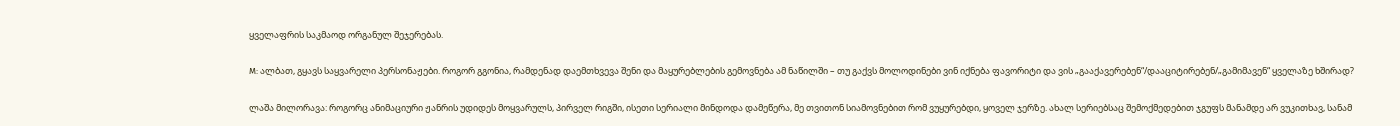ყველაფრის საკმაოდ ორგანულ შეჯერებას.

M: ალბათ, გყავს საყვარელი პერსონაჟები. როგორ გგონია, რამდენად დაემთხვევა შენი და მაყურებლების გემოვნება ამ ნაწილში – თუ გაქვს მოლოდინები ვინ იქნება ფავორიტი და ვის „გააქავერებენ“/დააციტირებენ/„გამიმავენ“ ყველაზე ხშირად?

ლაშა მილორავა: როგორც ანიმაციური ჟანრის უდიდეს მოყვარულს, პირველ რიგში, ისეთი სერიალი მინდოდა დამეწერა, მე თვითონ სიამოვნებით რომ ვუყურებდი, ყოველ ჯერზე. ახალ სერიებსაც შემოქმედებით ჯგუფს მანამდე არ ვუკითხავ, სანამ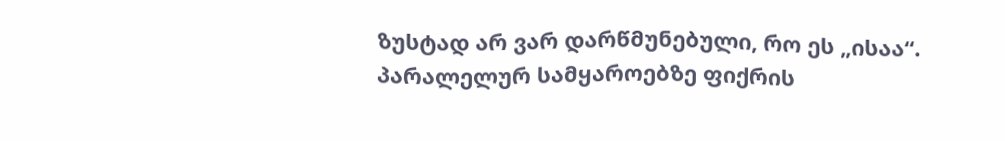ზუსტად არ ვარ დარწმუნებული, რო ეს „ისაა“. პარალელურ სამყაროებზე ფიქრის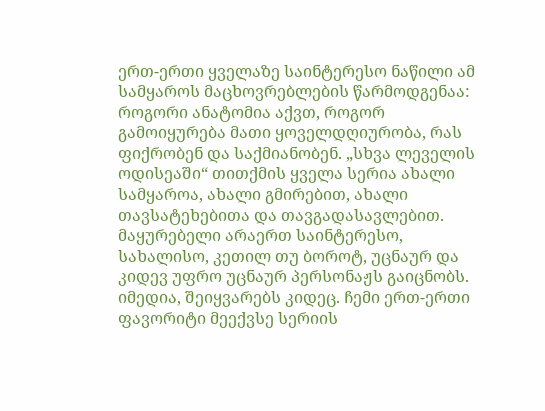ერთ-ერთი ყველაზე საინტერესო ნაწილი ამ სამყაროს მაცხოვრებლების წარმოდგენაა: როგორი ანატომია აქვთ, როგორ გამოიყურება მათი ყოველდღიურობა, რას ფიქრობენ და საქმიანობენ. „სხვა ლეველის ოდისეაში“ თითქმის ყველა სერია ახალი სამყაროა, ახალი გმირებით, ახალი თავსატეხებითა და თავგადასავლებით. მაყურებელი არაერთ საინტერესო, სახალისო, კეთილ თუ ბოროტ, უცნაურ და კიდევ უფრო უცნაურ პერსონაჟს გაიცნობს. იმედია, შეიყვარებს კიდეც. ჩემი ერთ-ერთი ფავორიტი მეექვსე სერიის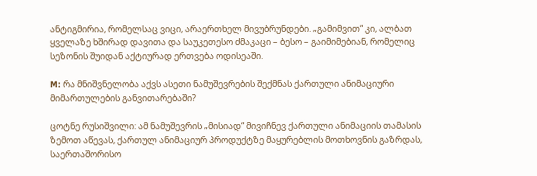ანტიგმირია, რომელსაც ვიცი, არაერთხელ მივუბრუნდები. „გამიმვით“ კი, ალბათ ყველაზე ხშირად დავითა და საუკეთესო ძმაკაცი – ბესო – გაიმიმებიან, რომელიც სეზონის შუიდან აქტიურად ერთვება ოდისეაში.

M: რა მნიშვნელობა აქვს ასეთი ნამუშევრების შექმნას ქართული ანიმაციური მიმართულების განვითარებაში?

ცოტნე რუსიშვილი: ამ ნამუშევრის „მისიად“ მივიჩნევ ქართული ანიმაციის თამასის ზემოთ აწევას, ქართულ ანიმაციურ პროდუქტზე მაყურებლის მოთხოვნის გაზრდას, საერთაშორისო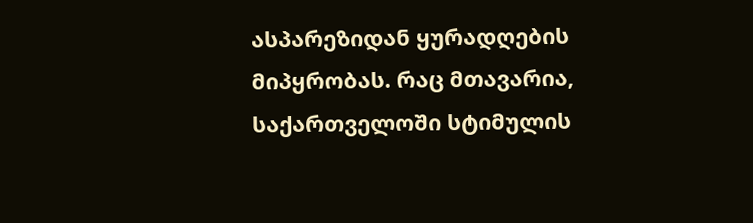ასპარეზიდან ყურადღების მიპყრობას. რაც მთავარია, საქართველოში სტიმულის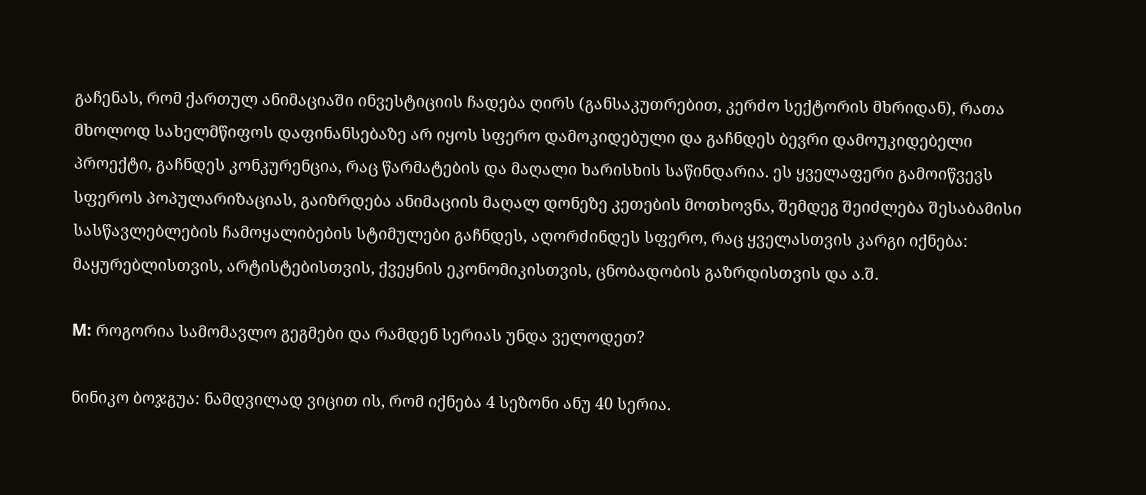გაჩენას, რომ ქართულ ანიმაციაში ინვესტიციის ჩადება ღირს (განსაკუთრებით, კერძო სექტორის მხრიდან), რათა მხოლოდ სახელმწიფოს დაფინანსებაზე არ იყოს სფერო დამოკიდებული და გაჩნდეს ბევრი დამოუკიდებელი პროექტი, გაჩნდეს კონკურენცია, რაც წარმატების და მაღალი ხარისხის საწინდარია. ეს ყველაფერი გამოიწვევს სფეროს პოპულარიზაციას, გაიზრდება ანიმაციის მაღალ დონეზე კეთების მოთხოვნა, შემდეგ შეიძლება შესაბამისი სასწავლებლების ჩამოყალიბების სტიმულები გაჩნდეს, აღორძინდეს სფერო, რაც ყველასთვის კარგი იქნება: მაყურებლისთვის, არტისტებისთვის, ქვეყნის ეკონომიკისთვის, ცნობადობის გაზრდისთვის და ა.შ.

M: როგორია სამომავლო გეგმები და რამდენ სერიას უნდა ველოდეთ?

ნინიკო ბოჯგუა: ნამდვილად ვიცით ის, რომ იქნება 4 სეზონი ანუ 40 სერია.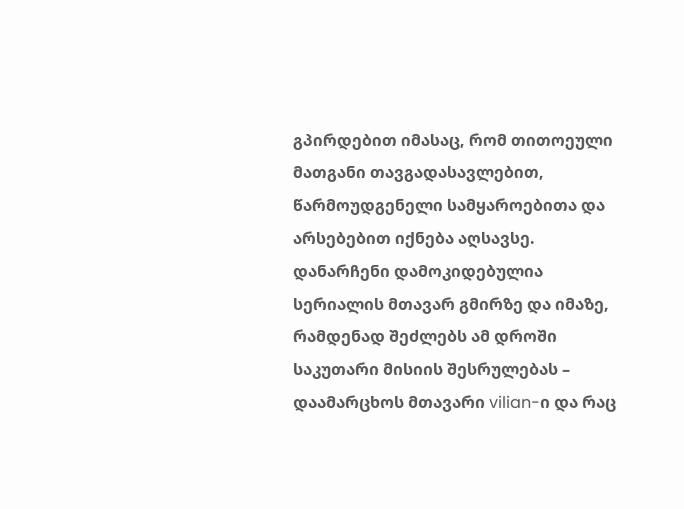გპირდებით იმასაც, რომ თითოეული მათგანი თავგადასავლებით, წარმოუდგენელი სამყაროებითა და არსებებით იქნება აღსავსე. დანარჩენი დამოკიდებულია სერიალის მთავარ გმირზე და იმაზე, რამდენად შეძლებს ამ დროში საკუთარი მისიის შესრულებას – დაამარცხოს მთავარი vilian-ი და რაც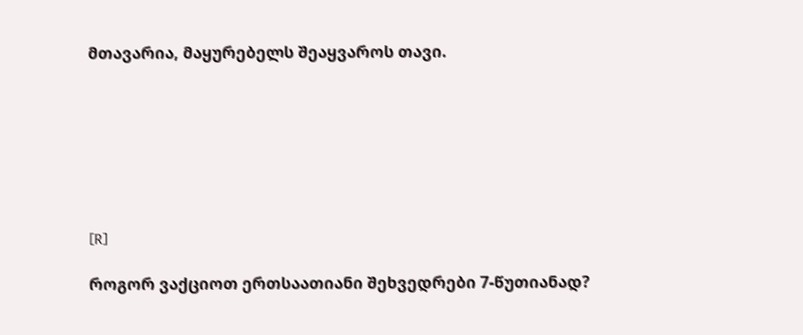მთავარია, მაყურებელს შეაყვაროს თავი.







[R]

როგორ ვაქციოთ ერთსაათიანი შეხვედრები 7-წუთიანად?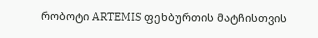რობოტი ARTEMIS ფეხბურთის მატჩისთვის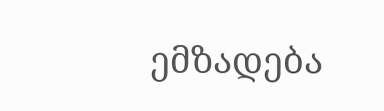ემზადება